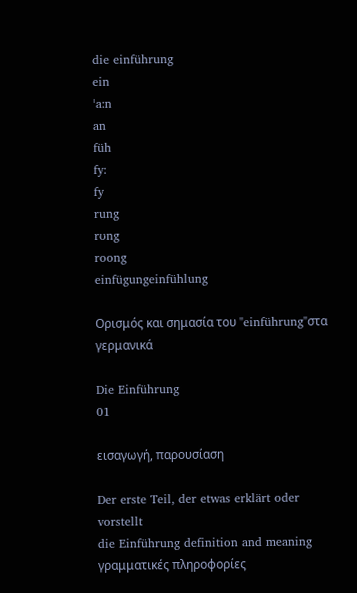die einführung
ein
ˈa:n
an
füh
fy:
fy
rung
rʊng
roong
einfügungeinfühlung

Ορισμός και σημασία του "einführung"στα γερμανικά

Die Einführung
01

εισαγωγή, παρουσίαση

Der erste Teil, der etwas erklärt oder vorstellt
die Einführung definition and meaning
γραμματικές πληροφορίες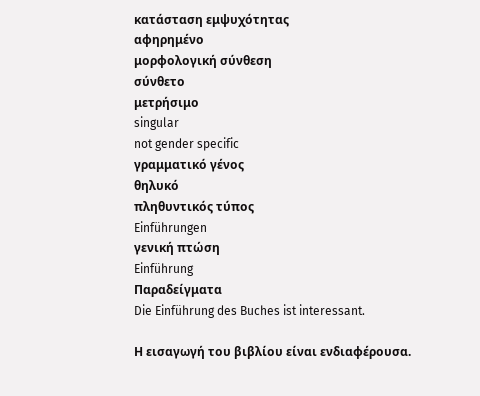κατάσταση εμψυχότητας
αφηρημένο
μορφολογική σύνθεση
σύνθετο
μετρήσιμο
singular
not gender specific
γραμματικό γένος
θηλυκό
πληθυντικός τύπος
Einführungen
γενική πτώση
Einführung
Παραδείγματα
Die Einführung des Buches ist interessant.

Η εισαγωγή του βιβλίου είναι ενδιαφέρουσα.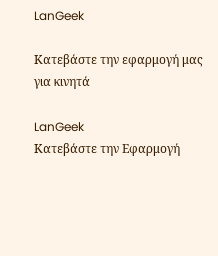LanGeek

Κατεβάστε την εφαρμογή μας για κινητά

LanGeek
Κατεβάστε την Εφαρμογή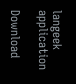langeek application

Download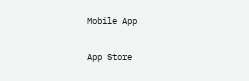Mobile App

App Store